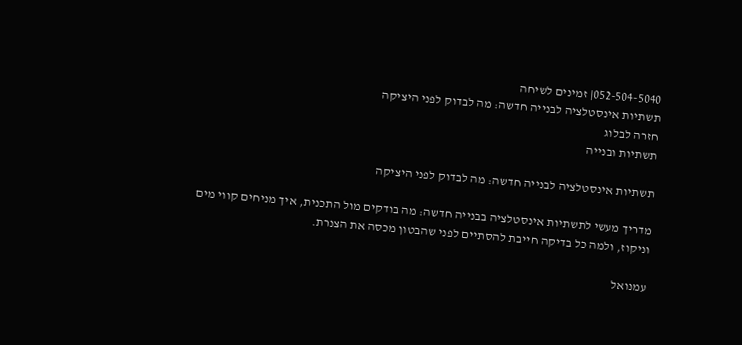052-504-5040| זמינים לשיחה
תשתיות אינסטלציה לבנייה חדשה: מה לבדוק לפני היציקה
חזרה לבלוג
תשתיות ובנייה

תשתיות אינסטלציה לבנייה חדשה: מה לבדוק לפני היציקה

מדריך מעשי לתשתיות אינסטלציה בבנייה חדשה: מה בודקים מול התכנית, איך מניחים קווי מים וניקוז, ולמה כל בדיקה חייבת להסתיים לפני שהבטון מכסה את הצנרת.

עמנואל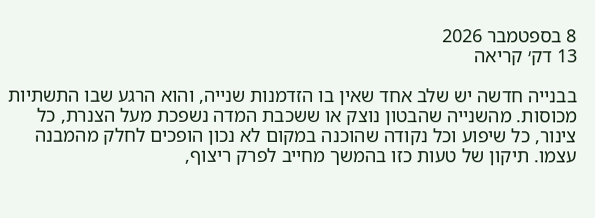8 בספטמבר 2026
13 דק׳ קריאה

בבנייה חדשה יש שלב אחד שאין בו הזדמנות שנייה, והוא הרגע שבו התשתיות מכוסות. מהשנייה שהבטון נוצק או ששכבת המדה נשפכת מעל הצנרת, כל צינור, כל שיפוע וכל נקודה שהוכנה במקום לא נכון הופכים לחלק מהמבנה עצמו. תיקון של טעות כזו בהמשך מחייב לפרק ריצוף,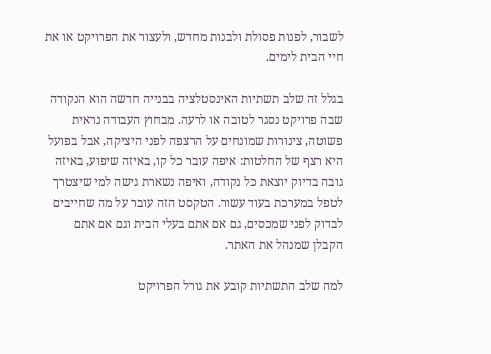לשבור, לפנות פסולת ולבנות מחדש, ולעצור את הפרויקט או את חיי הבית לימים.

בגלל זה שלב תשתיות האינסטלציה בבנייה חדשה הוא הנקודה שבה פרויקט נסגר לטובה או לרעה. מבחוץ העבודה נראית פשוטה, צינורות שמונחים על הרצפה לפני היציקה, אבל בפועל היא רצף של החלטות: איפה עובר כל קו, באיזה שיפוע, באיזה גובה בדיוק יוצאת כל נקודה, ואיפה נשארת גישה למי שיצטרך לטפל במערכת בעוד עשור. הטקסט הזה עובר על מה שחייבים לבדוק לפני שמכסים, גם אם אתם בעלי הבית וגם אם אתם הקבלן שמנהל את האתר.

למה שלב התשתיות קובע את גורל הפרויקט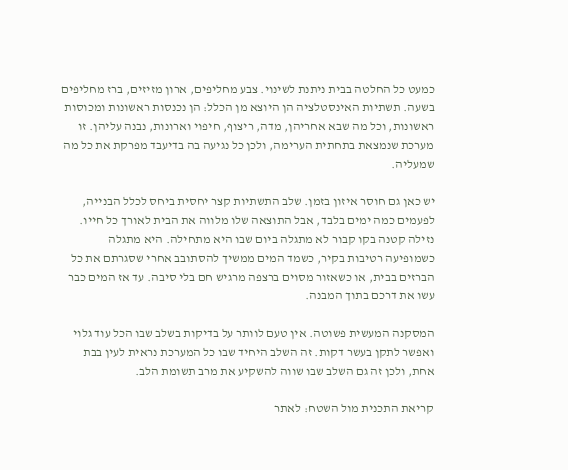כמעט כל החלטה בבית ניתנת לשינוי. צבע מחליפים, ארון מזיזים, ברז מחליפים בשעה. תשתיות האינסטלציה הן היוצא מן הכלל: הן נכנסות ראשונות ומכוסות ראשונות, וכל מה שבא אחריהן, מדה, ריצוף, חיפוי וארונות, נבנה עליהן. זו מערכת שנמצאת בתחתית הערימה, ולכן כל נגיעה בה בדיעבד מפרקת את כל מה שמעליה.

יש כאן גם חוסר איזון בזמן. שלב התשתיות קצר יחסית ביחס לכלל הבנייה, לפעמים כמה ימים בלבד, אבל התוצאה שלו מלווה את הבית לאורך כל חייו. נזילה קטנה בקו קבור לא מתגלה ביום שבו היא מתחילה. היא מתגלה כשמופיעה רטיבות בקיר, כשמד המים ממשיך להסתובב אחרי שסגרתם את כל הברזים בבית, או כשאזור מסוים ברצפה מרגיש חם בלי סיבה. עד אז המים כבר עשו את דרכם בתוך המבנה.

המסקנה המעשית פשוטה. אין טעם לוותר על בדיקות בשלב שבו הכל עוד גלוי ואפשר לתקן בעשר דקות. זה השלב היחיד שבו כל המערכת נראית לעין בבת אחת, ולכן זה גם השלב שבו שווה להשקיע את מרב תשומת הלב.

קריאת התכנית מול השטח: לאתר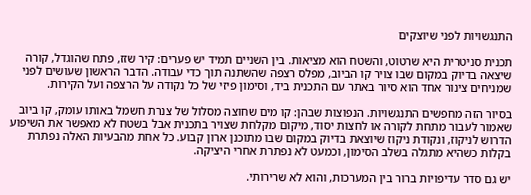התנגשויות לפני שיוצקים

תכנית סניטרית היא שרטוט, והשטח הוא מציאות. בין השניים תמיד יש פערים: קיר שזז, פתח שהוגדל, קורה שיצאה בדיוק במקום שבו צויר קו הביוב, מפלס רצפה שהשתנה תוך כדי עבודה. הדבר הראשון שעושים לפני שמניחים צינור אחד הוא סיור באתר עם התכנית ביד, וסימון פיזי של כל נקודה על הרצפה ועל הקירות.

בסיור הזה מחפשים התנגשויות. הנפוצות שבהן: קו מים שחוצה מסלול של צנרת חשמל באותו עומק, קו ביוב שאמור לעבור מתחת לקורה או לחצות יסוד, מיקום מקלחת שצויר בתכנית אבל בשטח לא מאפשר את השיפוע הדרוש לניקוז, ונקודת ניקוז שיוצאת בדיוק במקום שבו מתוכנן ארון קבוע. כל אחת מהבעיות האלה נפתרת בקלות כשהיא מתגלה בשלב הסימון, וכמעט לא נפתרת אחרי היציקה.

יש גם סדר עדיפויות ברור בין המערכות, והוא לא שרירותי.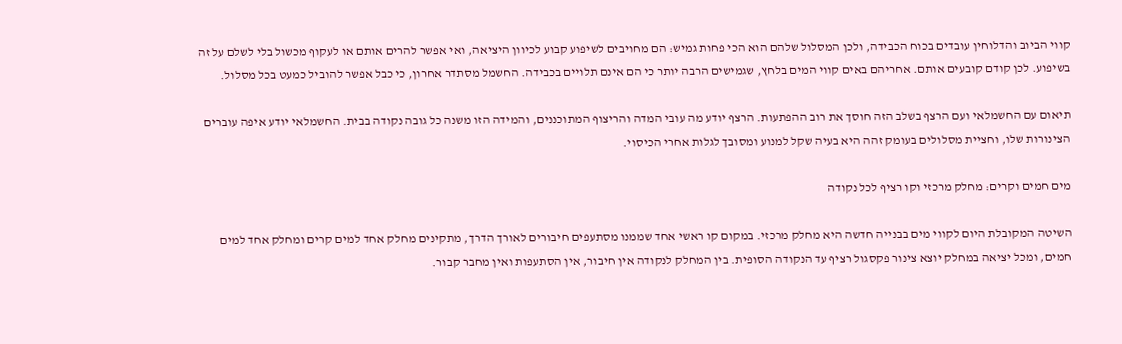קווי הביוב והדלוחין עובדים בכוח הכבידה, ולכן המסלול שלהם הוא הכי פחות גמיש: הם מחויבים לשיפוע קבוע לכיוון היציאה, ואי אפשר להרים אותם או לעקוף מכשול בלי לשלם על זה בשיפוע. לכן קודם קובעים אותם. אחריהם באים קווי המים בלחץ, שגמישים הרבה יותר כי הם אינם תלויים בכבידה. החשמל מסתדר אחרון, כי כבל אפשר להוביל כמעט בכל מסלול.

תיאום עם החשמלאי ועם הרצף בשלב הזה חוסך את רוב ההפתעות. הרצף יודע מה עובי המדה והריצוף המתוכננים, והמידה הזו משנה כל גובה נקודה בבית. החשמלאי יודע איפה עוברים הצינורות שלו, וחציית מסלולים בעומק זהה היא בעיה שקל למנוע ומסובך לגלות אחרי הכיסוי.

מים חמים וקרים: מחלק מרכזי וקו רציף לכל נקודה

השיטה המקובלת היום לקווי מים בבנייה חדשה היא מחלק מרכזי. במקום קו ראשי אחד שממנו מסתעפים חיבורים לאורך הדרך, מתקינים מחלק אחד למים קרים ומחלק אחד למים חמים, ומכל יציאה במחלק יוצא צינור פקסגול רציף עד הנקודה הסופית. בין המחלק לנקודה אין חיבור, אין הסתעפות ואין מחבר קבור.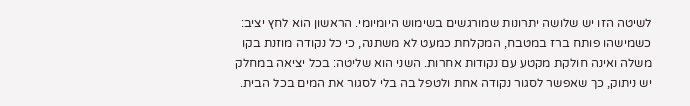לשיטה הזו יש שלושה יתרונות שמורגשים בשימוש היומיומי. הראשון הוא לחץ יציב: כשמישהו פותח ברז במטבח, המקלחת כמעט לא משתנה, כי כל נקודה מוזנת בקו משלה ואינה חולקת מקטע עם נקודות אחרות. השני הוא שליטה: בכל יציאה במחלק יש ניתוק, כך שאפשר לסגור נקודה אחת ולטפל בה בלי לסגור את המים בכל הבית.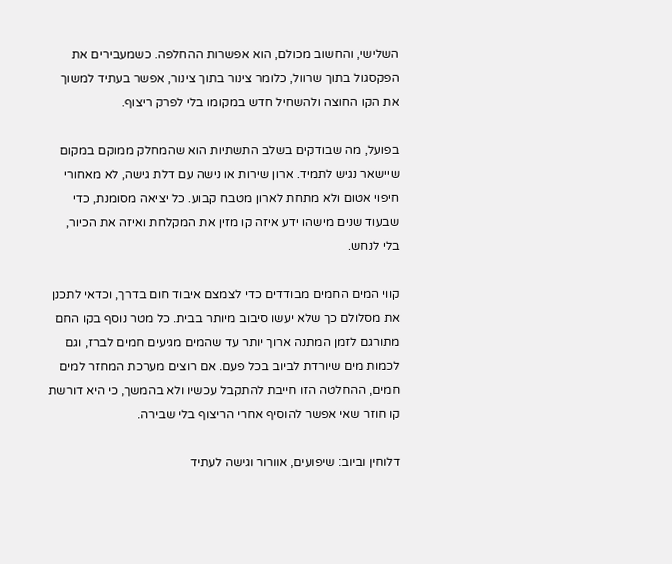השלישי, והחשוב מכולם, הוא אפשרות ההחלפה. כשמעבירים את הפקסגול בתוך שרוול, כלומר צינור בתוך צינור, אפשר בעתיד למשוך את הקו החוצה ולהשחיל חדש במקומו בלי לפרק ריצוף.

בפועל, מה שבודקים בשלב התשתיות הוא שהמחלק ממוקם במקום שיישאר נגיש לתמיד. ארון שירות או נישה עם דלת גישה, לא מאחורי חיפוי אטום ולא מתחת לארון מטבח קבוע. כל יציאה מסומנת, כדי שבעוד שנים מישהו ידע איזה קו מזין את המקלחת ואיזה את הכיור, בלי לנחש.

קווי המים החמים מבודדים כדי לצמצם איבוד חום בדרך, וכדאי לתכנן את מסלולם כך שלא יעשו סיבוב מיותר בבית. כל מטר נוסף בקו החם מתורגם לזמן המתנה ארוך יותר עד שהמים מגיעים חמים לברז, וגם לכמות מים שיורדת לביוב בכל פעם. אם רוצים מערכת המחזר למים חמים, ההחלטה הזו חייבת להתקבל עכשיו ולא בהמשך, כי היא דורשת קו חוזר שאי אפשר להוסיף אחרי הריצוף בלי שבירה.

דלוחין וביוב: שיפועים, אוורור וגישה לעתיד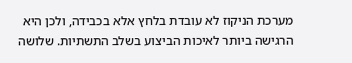מערכת הניקוז לא עובדת בלחץ אלא בכבידה, ולכן היא הרגישה ביותר לאיכות הביצוע בשלב התשתיות. שלושה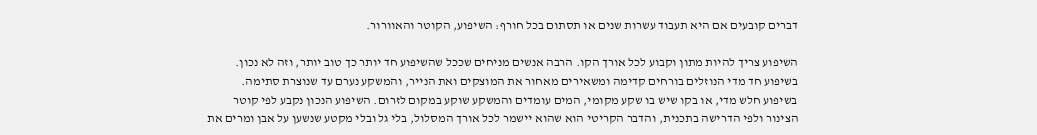דברים קובעים אם היא תעבוד עשרות שנים או תסתום בכל חורף: השיפוע, הקוטר והאוורור.

השיפוע צריך להיות מתון וקבוע לכל אורך הקו. הרבה אנשים מניחים שככל שהשיפוע חד יותר כך טוב יותר, וזה לא נכון. בשיפוע חד מדי הנוזלים בורחים קדימה ומשאירים מאחור את המוצקים ואת הנייר, והמשקע נערם עד שנוצרת סתימה. בשיפוע חלש מדי, או בקו שיש בו שקע מקומי, המים עומדים והמשקע שוקע במקום לזרום. השיפוע הנכון נקבע לפי קוטר הצינור ולפי הדרישה בתכנית, והדבר הקריטי הוא שהוא יישמר לכל אורך המסלול, בלי גל ובלי מקטע שנשען על אבן ומרים את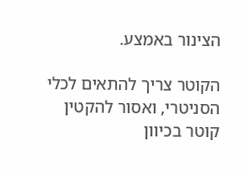הצינור באמצע.

הקוטר צריך להתאים לכלי הסניטרי, ואסור להקטין קוטר בכיוון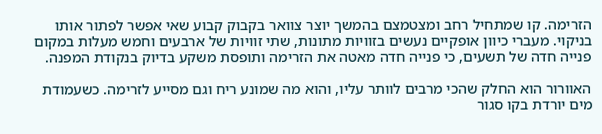הזרימה. קו שמתחיל רחב ומצטמצם בהמשך יוצר צוואר בקבוק קבוע שאי אפשר לפתור אותו בניקוי. מעברי כיוון אופקיים נעשים בזוויות מתונות, שתי זוויות של ארבעים וחמש מעלות במקום פנייה חדה של תשעים, כי פנייה חדה מאטה את הזרימה ותופסת משקע בדיוק בנקודת המפנה.

האוורור הוא החלק שהכי מרבים לוותר עליו, והוא מה שמונע ריח וגם מסייע לזרימה. כשעמודת מים יורדת בקו סגור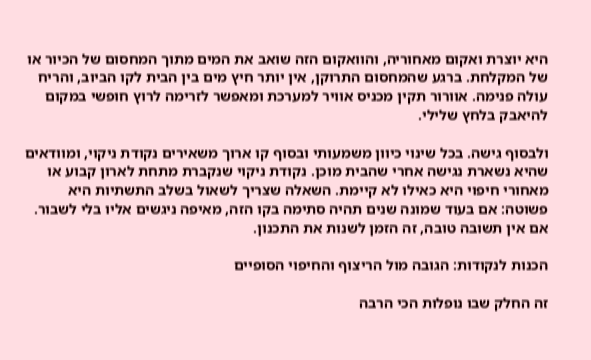היא יוצרת ואקום מאחוריה, והוואקום הזה שואב את המים מתוך המחסום של הכיור או של המקלחת. ברגע שהמחסום התרוקן, אין יותר חיץ מים בין הבית לקו הביוב, והריח עולה פנימה. אוורור תקין מכניס אוויר למערכת ומאפשר לזרימה לרוץ חופשי במקום להיאבק בלחץ שלילי.

ולבסוף גישה. בכל שינוי כיוון משמעותי ובסוף קו ארוך משאירים נקודת ניקוי, ומוודאים שהיא נשארת נגישה אחרי שהבית מוכן. נקודת ניקוי שנקברת מתחת לארון קבוע או מאחורי חיפוי היא כאילו לא קיימת. השאלה שצריך לשאול בשלב התשתיות היא פשוטה: אם בעוד שמונה שנים תהיה סתימה בקו הזה, מאיפה ניגשים אליו בלי לשבור. אם אין תשובה טובה, זה הזמן לשנות את התכנון.

הכנות לנקודות: הגובה מול הריצוף והחיפוי הסופיים

זה החלק שבו נופלות הכי הרבה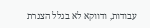עבודות, ודווקא לא בגלל הצנרת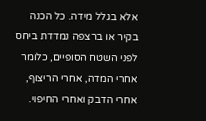אלא בגלל מידה. כל הכנה בקיר או ברצפה נמדדת ביחס לפני השטח הסופיים, כלומר אחרי המדה, אחרי הריצוף, אחרי הדבק ואחרי החיפוי.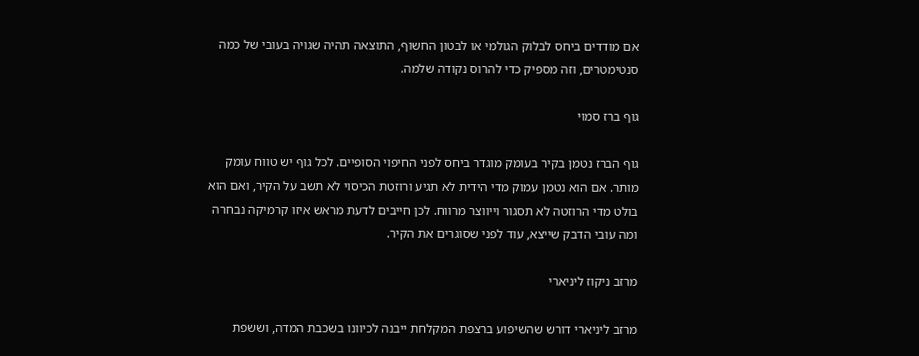אם מודדים ביחס לבלוק הגולמי או לבטון החשוף, התוצאה תהיה שגויה בעובי של כמה סנטימטרים, וזה מספיק כדי להרוס נקודה שלמה.

גוף ברז סמוי

גוף הברז נטמן בקיר בעומק מוגדר ביחס לפני החיפוי הסופיים. לכל גוף יש טווח עומק מותר. אם הוא נטמן עמוק מדי הידית לא תגיע ורוזטת הכיסוי לא תשב על הקיר, ואם הוא בולט מדי הרוזטה לא תסגור וייווצר מרווח. לכן חייבים לדעת מראש איזו קרמיקה נבחרה ומה עובי הדבק שייצא, עוד לפני שסוגרים את הקיר.

מרזב ניקוז ליניארי

מרזב ליניארי דורש שהשיפוע ברצפת המקלחת ייבנה לכיוונו בשכבת המדה, וששפת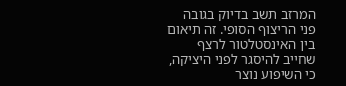המרזב תשב בדיוק בגובה פני הריצוף הסופי. זה תיאום בין האינסטלטור לרצף שחייב להיסגר לפני היציקה, כי השיפוע נוצר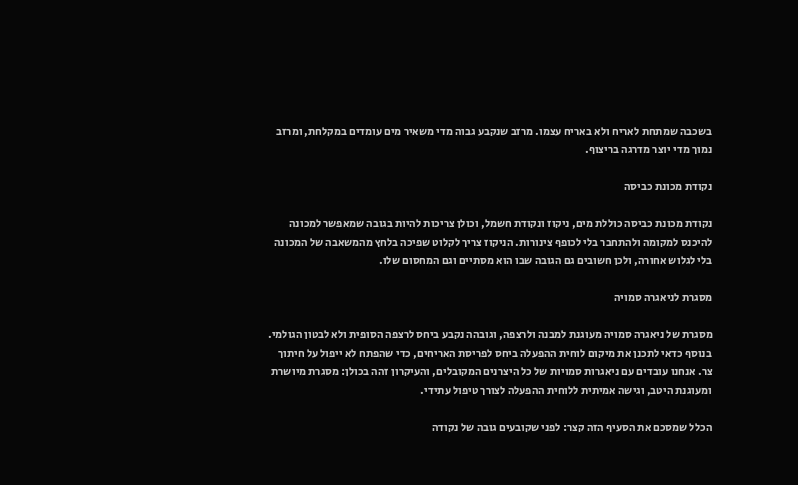בשכבה שמתחת לאריח ולא באריח עצמו. מרזב שנקבע גבוה מדי משאיר מים עומדים במקלחת, ומרזב נמוך מדי יוצר מדרגה בריצוף.

נקודת מכונת כביסה

נקודת מכונת כביסה כוללת מים, ניקוז ונקודת חשמל, וכולן צריכות להיות בגובה שמאפשר למכונה להיכנס למקומה ולהתחבר בלי לכופף צינורות. הניקוז צריך לקלוט שפיכה בלחץ מהמשאבה של המכונה בלי לגלוש אחורה, ולכן חשובים גם הגובה שבו הוא מסתיים וגם המחסום שלו.

מסגרת לניאגרה סמויה

מסגרת של ניאגרה סמויה מעוגנת למבנה ולרצפה, וגובהה נקבע ביחס לרצפה הסופית ולא לבטון הגולמי. בנוסף כדאי לתכנן את מיקום לוחית ההפעלה ביחס לפריסת האריחים, כדי שהפתח לא ייפול על חיתוך צר. אנחנו עובדים עם ניאגרות סמויות של כל היצרנים המקובלים, והעיקרון זהה בכולן: מסגרת מיושרת ומעוגנת היטב, וגישה אמיתית ללוחית ההפעלה לצורך טיפול עתידי.

הכלל שמסכם את הסעיף הזה קצר: לפני שקובעים גובה של נקודה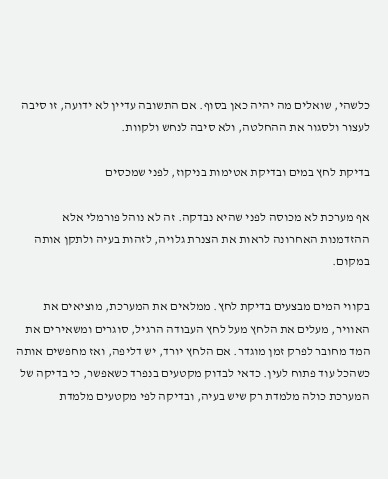כלשהי, שואלים מה יהיה כאן בסוף. אם התשובה עדיין לא ידועה, זו סיבה לעצור ולסגור את ההחלטה, ולא סיבה לנחש ולקוות.

בדיקת לחץ במים ובדיקת אטימות בניקוז, לפני שמכסים

אף מערכת לא מכוסה לפני שהיא נבדקה. זה לא נוהל פורמלי אלא ההזדמנות האחרונה לראות את הצנרת גלויה, לזהות בעיה ולתקן אותה במקום.

בקווי המים מבצעים בדיקת לחץ. ממלאים את המערכת, מוציאים את האוויר, מעלים את הלחץ מעל לחץ העבודה הרגיל, סוגרים ומשאירים את המד מחובר לפרק זמן מוגדר. אם הלחץ יורד, יש דליפה, ואז מחפשים אותה כשהכל עוד פתוח לעין. כדאי לבדוק מקטעים בנפרד כשאפשר, כי בדיקה של המערכת כולה מלמדת רק שיש בעיה, ובדיקה לפי מקטעים מלמדת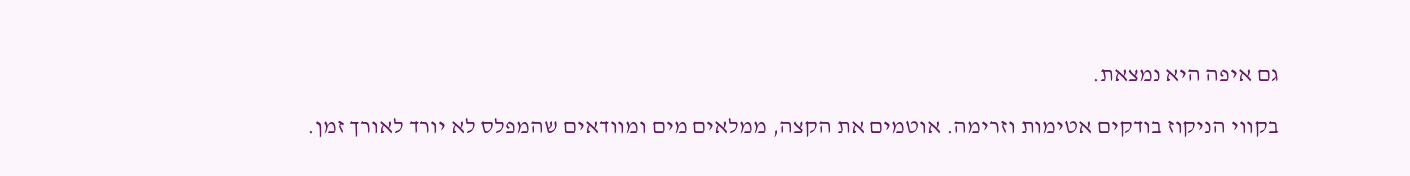גם איפה היא נמצאת.

בקווי הניקוז בודקים אטימות וזרימה. אוטמים את הקצה, ממלאים מים ומוודאים שהמפלס לא יורד לאורך זמן.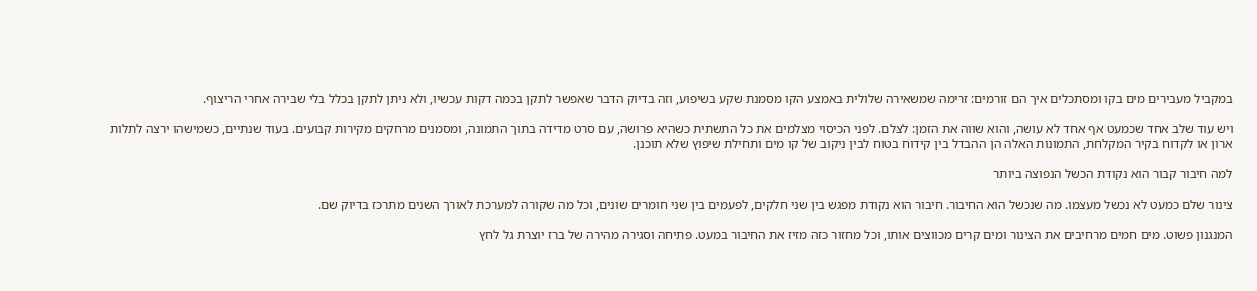במקביל מעבירים מים בקו ומסתכלים איך הם זורמים: זרימה שמשאירה שלולית באמצע הקו מסמנת שקע בשיפוע, וזה בדיוק הדבר שאפשר לתקן בכמה דקות עכשיו, ולא ניתן לתקן בכלל בלי שבירה אחרי הריצוף.

ויש עוד שלב אחד שכמעט אף אחד לא עושה, והוא שווה את הזמן: לצלם. לפני הכיסוי מצלמים את כל התשתית כשהיא פרושה, עם סרט מדידה בתוך התמונה, ומסמנים מרחקים מקירות קבועים. בעוד שנתיים, כשמישהו ירצה לתלות ארון או לקדוח בקיר המקלחת, התמונות האלה הן ההבדל בין קידוח בטוח לבין ניקוב של קו מים ותחילת שיפוץ שלא תוכנן.

למה חיבור קבור הוא נקודת הכשל הנפוצה ביותר

צינור שלם כמעט לא נכשל מעצמו. מה שנכשל הוא החיבור. חיבור הוא נקודת מפגש בין שני חלקים, לפעמים בין שני חומרים שונים, וכל מה שקורה למערכת לאורך השנים מתרכז בדיוק שם.

המנגנון פשוט. מים חמים מרחיבים את הצינור ומים קרים מכווצים אותו, וכל מחזור כזה מזיז את החיבור במעט. פתיחה וסגירה מהירה של ברז יוצרת גל לחץ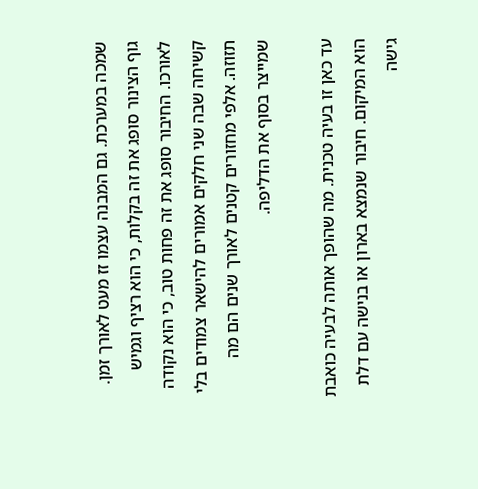שמכה במערכת. גם המבנה עצמו זז מעט לאורך זמן. גוף הצינור סופג את זה בקלות, כי הוא רציף וגמיש לאורכו. החיבור סופג את זה פחות טוב, כי הוא נקודה קשיחה שבה שני חלקים אמורים להישאר צמודים בלי תזוזה. אלפי מחזורים קטנים לאורך שנים הם מה שמייצר בסוף את הדליפה.

עד כאן זו בעיה טכנית. מה שהופך אותה לבעיה כואבת הוא המיקום. חיבור שנמצא בארון או בנישה עם דלת גישה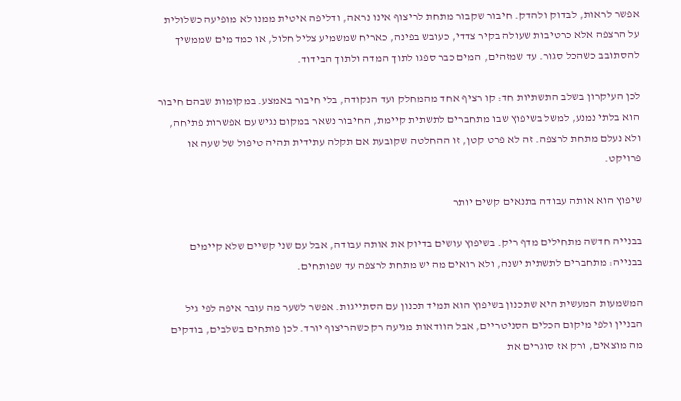אפשר לראות, לבדוק ולהדק. חיבור שקבור מתחת לריצוף אינו נראה, ודליפה איטית ממנו לא מופיעה כשלולית על הרצפה אלא כרטיבות שעולה בקיר צדדי, כעובש בפינה, כאריח שמשמיע צליל חלול, או כמד מים שממשיך להסתובב כשהכל סגור. עד שמזהים, המים כבר ספגו לתוך המדה ולתוך הבידוד.

לכן העיקרון בשלב התשתיות חד: קו רציף אחד מהמחלק ועד הנקודה, בלי חיבור באמצע. במקומות שבהם חיבור הוא בלתי נמנע, למשל בשיפוץ שבו מתחברים לתשתית קיימת, החיבור נשאר במקום נגיש עם אפשרות פתיחה, ולא נעלם מתחת לרצפה. זה לא פרט קטן, זו ההחלטה שקובעת אם תקלה עתידית תהיה טיפול של שעה או פרויקט.

שיפוץ הוא אותה עבודה בתנאים קשים יותר

בבנייה חדשה מתחילים מדף ריק. בשיפוץ עושים בדיוק את אותה עבודה, אבל עם שני קשיים שלא קיימים בבנייה: מתחברים לתשתית ישנה, ולא רואים מה יש מתחת לרצפה עד שפותחים.

המשמעות המעשית היא שתכנון בשיפוץ הוא תמיד תכנון עם הסתייגות. אפשר לשער מה עובר איפה לפי גיל הבניין ולפי מיקום הכלים הסניטריים, אבל הוודאות מגיעה רק כשהריצוף יורד. לכן פותחים בשלבים, בודקים מה מוצאים, ורק אז סוגרים את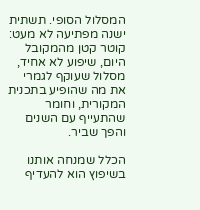המסלול הסופי. תשתית ישנה מפתיעה לא מעט: קוטר קטן מהמקובל היום, שיפוע לא אחיד, מסלול שעוקף לגמרי את מה שהופיע בתכנית המקורית, וחומר שהתעייף עם השנים והפך שביר.

הכלל שמנחה אותנו בשיפוץ הוא להעדיף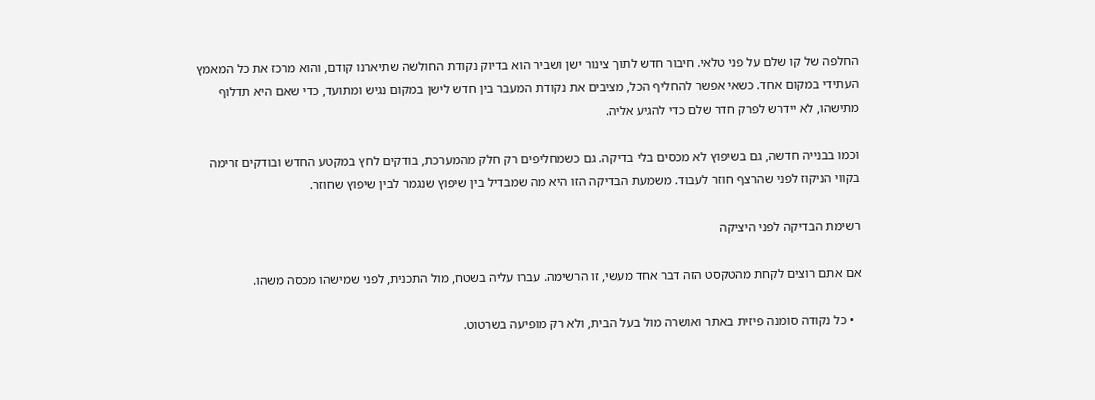החלפה של קו שלם על פני טלאי. חיבור חדש לתוך צינור ישן ושביר הוא בדיוק נקודת החולשה שתיארנו קודם, והוא מרכז את כל המאמץ העתידי במקום אחד. כשאי אפשר להחליף הכל, מציבים את נקודת המעבר בין חדש לישן במקום נגיש ומתועד, כדי שאם היא תדלוף מתישהו, לא יידרש לפרק חדר שלם כדי להגיע אליה.

וכמו בבנייה חדשה, גם בשיפוץ לא מכסים בלי בדיקה. גם כשמחליפים רק חלק מהמערכת, בודקים לחץ במקטע החדש ובודקים זרימה בקווי הניקוז לפני שהרצף חוזר לעבוד. משמעת הבדיקה הזו היא מה שמבדיל בין שיפוץ שנגמר לבין שיפוץ שחוזר.

רשימת הבדיקה לפני היציקה

אם אתם רוצים לקחת מהטקסט הזה דבר אחד מעשי, זו הרשימה. עברו עליה בשטח, מול התכנית, לפני שמישהו מכסה משהו.

  • כל נקודה סומנה פיזית באתר ואושרה מול בעל הבית, ולא רק מופיעה בשרטוט.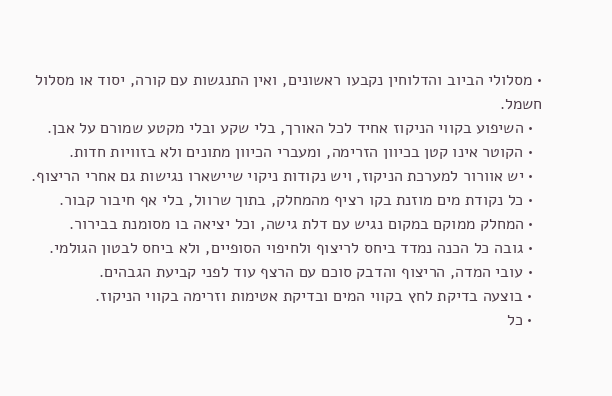• מסלולי הביוב והדלוחין נקבעו ראשונים, ואין התנגשות עם קורה, יסוד או מסלול חשמל.
  • השיפוע בקווי הניקוז אחיד לכל האורך, בלי שקע ובלי מקטע שמורם על אבן.
  • הקוטר אינו קטן בכיוון הזרימה, ומעברי הכיוון מתונים ולא בזוויות חדות.
  • יש אוורור למערכת הניקוז, ויש נקודות ניקוי שיישארו נגישות גם אחרי הריצוף.
  • כל נקודת מים מוזנת בקו רציף מהמחלק, בתוך שרוול, בלי אף חיבור קבור.
  • המחלק ממוקם במקום נגיש עם דלת גישה, וכל יציאה בו מסומנת בבירור.
  • גובה כל הכנה נמדד ביחס לריצוף ולחיפוי הסופיים, ולא ביחס לבטון הגולמי.
  • עובי המדה, הריצוף והדבק סוכם עם הרצף עוד לפני קביעת הגבהים.
  • בוצעה בדיקת לחץ בקווי המים ובדיקת אטימות וזרימה בקווי הניקוז.
  • כל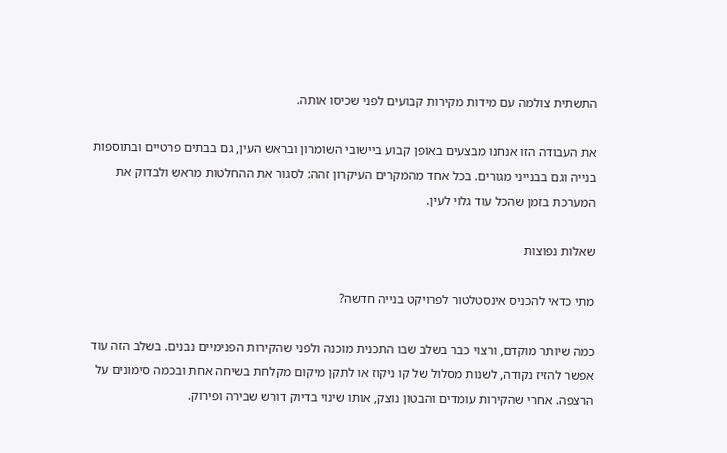התשתית צולמה עם מידות מקירות קבועים לפני שכיסו אותה.

את העבודה הזו אנחנו מבצעים באופן קבוע ביישובי השומרון ובראש העין, גם בבתים פרטיים ובתוספות בנייה וגם בבנייני מגורים. בכל אחד מהמקרים העיקרון זהה: לסגור את ההחלטות מראש ולבדוק את המערכת בזמן שהכל עוד גלוי לעין.

שאלות נפוצות

מתי כדאי להכניס אינסטלטור לפרויקט בנייה חדשה?

כמה שיותר מוקדם, ורצוי כבר בשלב שבו התכנית מוכנה ולפני שהקירות הפנימיים נבנים. בשלב הזה עוד אפשר להזיז נקודה, לשנות מסלול של קו ניקוז או לתקן מיקום מקלחת בשיחה אחת ובכמה סימונים על הרצפה. אחרי שהקירות עומדים והבטון נוצק, אותו שינוי בדיוק דורש שבירה ופירוק.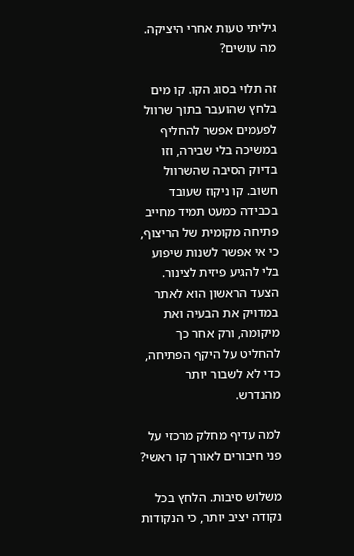גיליתי טעות אחרי היציקה. מה עושים?

זה תלוי בסוג הקו. קו מים בלחץ שהועבר בתוך שרוול לפעמים אפשר להחליף במשיכה בלי שבירה, וזו בדיוק הסיבה שהשרוול חשוב. קו ניקוז שעובד בכבידה כמעט תמיד מחייב פתיחה מקומית של הריצוף, כי אי אפשר לשנות שיפוע בלי להגיע פיזית לצינור. הצעד הראשון הוא לאתר במדויק את הבעיה ואת מיקומה, ורק אחר כך להחליט על היקף הפתיחה, כדי לא לשבור יותר מהנדרש.

למה עדיף מחלק מרכזי על פני חיבורים לאורך קו ראשי?

משלוש סיבות. הלחץ בכל נקודה יציב יותר, כי הנקודות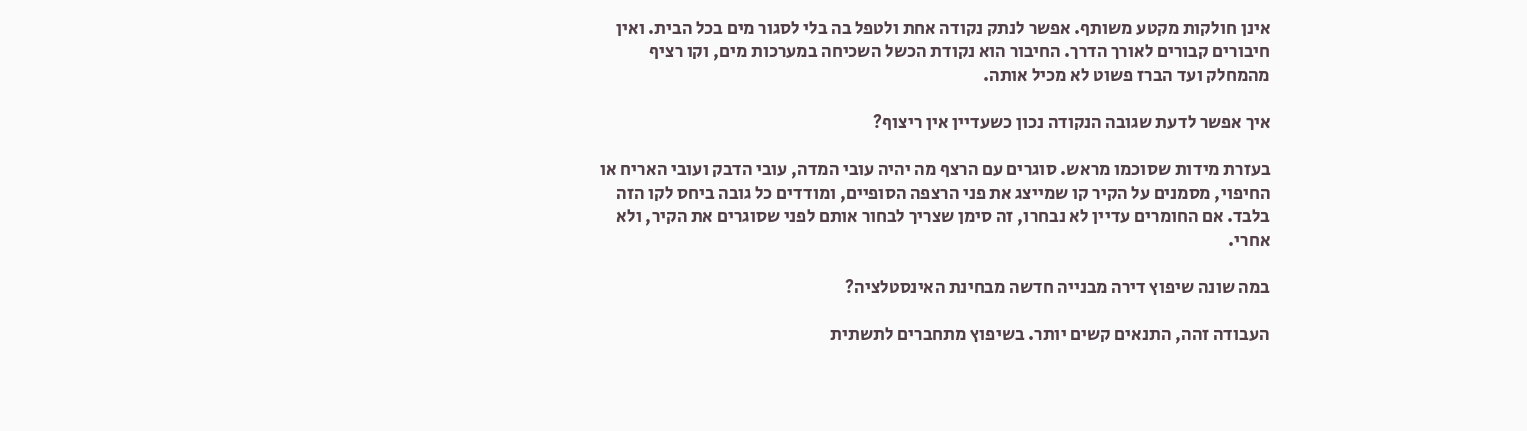אינן חולקות מקטע משותף. אפשר לנתק נקודה אחת ולטפל בה בלי לסגור מים בכל הבית. ואין חיבורים קבורים לאורך הדרך. החיבור הוא נקודת הכשל השכיחה במערכות מים, וקו רציף מהמחלק ועד הברז פשוט לא מכיל אותה.

איך אפשר לדעת שגובה הנקודה נכון כשעדיין אין ריצוף?

בעזרת מידות שסוכמו מראש. סוגרים עם הרצף מה יהיה עובי המדה, עובי הדבק ועובי האריח או החיפוי, מסמנים על הקיר קו שמייצג את פני הרצפה הסופיים, ומודדים כל גובה ביחס לקו הזה בלבד. אם החומרים עדיין לא נבחרו, זה סימן שצריך לבחור אותם לפני שסוגרים את הקיר, ולא אחרי.

במה שונה שיפוץ דירה מבנייה חדשה מבחינת האינסטלציה?

העבודה זהה, התנאים קשים יותר. בשיפוץ מתחברים לתשתית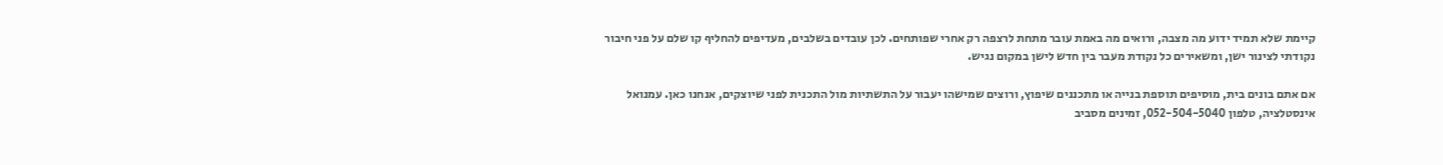קיימת שלא תמיד ידוע מה מצבה, ורואים מה באמת עובר מתחת לרצפה רק אחרי שפותחים. לכן עובדים בשלבים, מעדיפים להחליף קו שלם על פני חיבור נקודתי לצינור ישן, ומשאירים כל נקודת מעבר בין חדש לישן במקום נגיש.

אם אתם בונים בית, מוסיפים תוספת בנייה או מתכננים שיפוץ, ורוצים שמישהו יעבור על התשתיות מול התכנית לפני שיוצקים, אנחנו כאן. עמנואל אינסטלציה, טלפון 052-504-5040, זמינים מסביב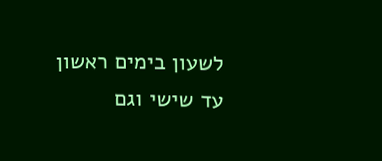לשעון בימים ראשון עד שישי וגם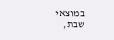במוצאי שבת,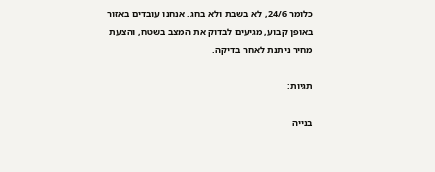כלומר 24/6, לא בשבת ולא בחג. אנחנו עובדים באזור באופן קבוע, מגיעים לבדוק את המצב בשטח, והצעת מחיר ניתנת לאחר בדיקה.

תגיות:

בנייה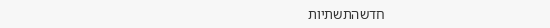חדשהתשתיות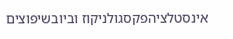אינסטלציהפקסגולניקוז וביובשיפוצים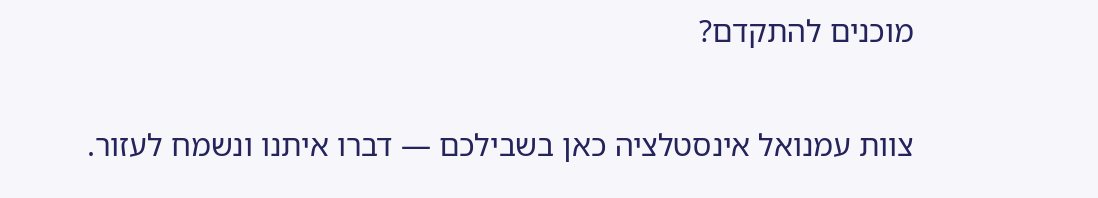מוכנים להתקדם?

צוות עמנואל אינסטלציה כאן בשבילכם — דברו איתנו ונשמח לעזור.